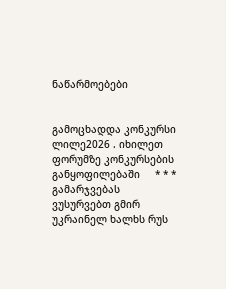ნაწარმოებები


გამოცხადდა კონკურსი ლილე2026 . იხილეთ ფორუმზე კონკურსების განყოფილებაში     * * *     გამარჯვებას ვუსურვებთ გმირ უკრაინელ ხალხს რუს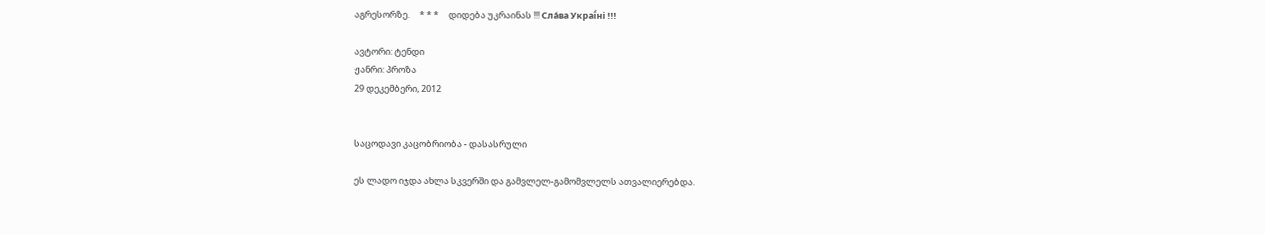აგრესორზე.     * * *     დიდება უკრაინას !!! Сла́ва Украї́ні !!!

ავტორი: ტენდი
ჟანრი: პროზა
29 დეკემბერი, 2012


საცოდავი კაცობრიობა - დასასრული

ეს ლადო იჯდა ახლა სკვერში და გამვლელ-გამომვლელს ათვალიერებდა.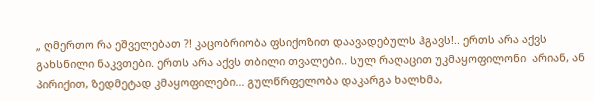„ ღმერთო რა ეშველებათ ?! კაცობრიობა ფსიქოზით დაავადებულს ჰგავს!.. ერთს არა აქვს გახსნილი ნაკვთები. ერთს არა აქვს თბილი თვალები.. სულ რაღაცით უკმაყოფილონი  არიან, ან პირიქით, ზედმეტად კმაყოფილები... გულწრფელობა დაკარგა ხალხმა,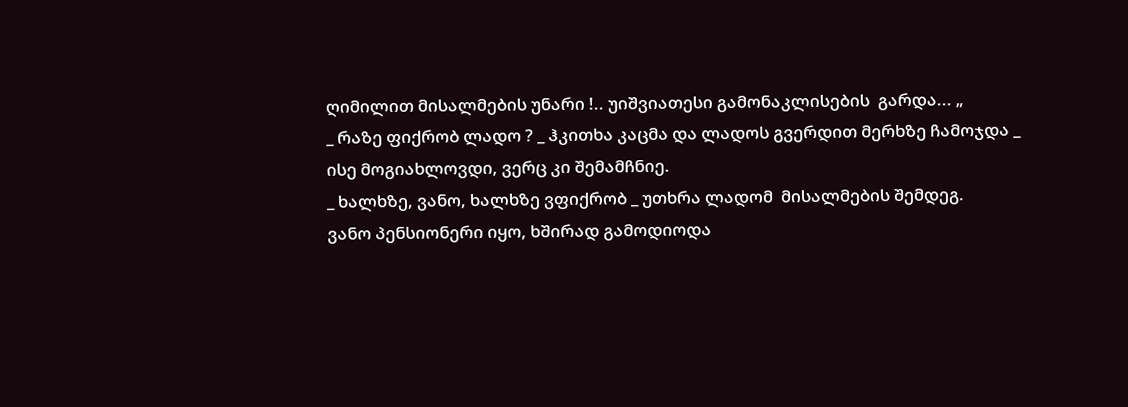ღიმილით მისალმების უნარი !.. უიშვიათესი გამონაკლისების  გარდა... „
_ რაზე ფიქრობ ლადო ? _ ჰკითხა კაცმა და ლადოს გვერდით მერხზე ჩამოჯდა _ ისე მოგიახლოვდი, ვერც კი შემამჩნიე.
_ ხალხზე, ვანო, ხალხზე ვფიქრობ _ უთხრა ლადომ  მისალმების შემდეგ.
ვანო პენსიონერი იყო, ხშირად გამოდიოდა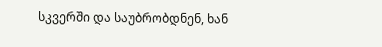სკვერში და საუბრობდნენ, ხან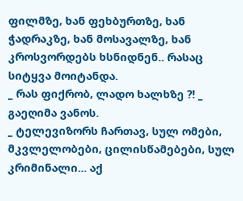ფილმზე, ხან ფეხბურთზე, ხან ჭადრაკზე, ხან მოსავალზე, ხან კროსვორდებს ხსნიდნენ.. რასაც სიტყვა მოიტანდა.
_ რას ფიქრობ, ლადო ხალხზე ?! _ გაეღიმა ვანოს.
_ ტელევიზორს ჩართავ, სულ ომები, მკვლელობები, ცილისწამებები, სულ კრიმინალი... აქ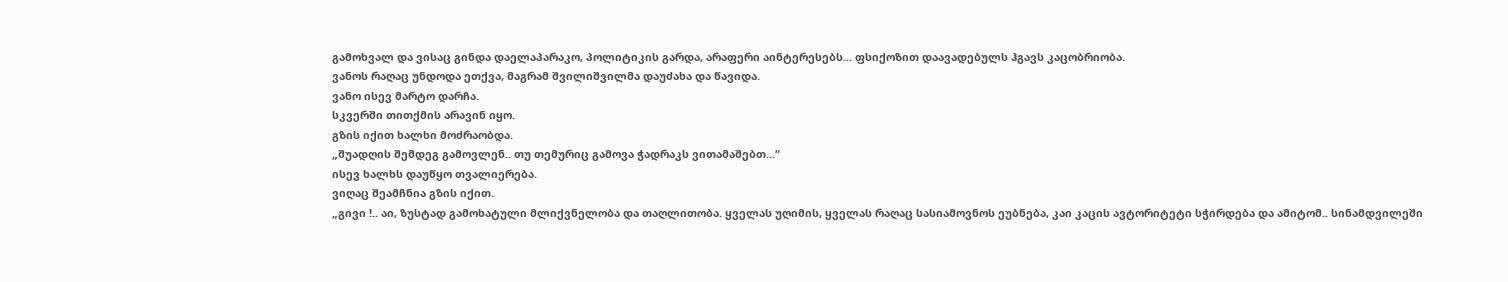გამოხვალ და ვისაც გინდა დაელაპარაკო, პოლიტიკის გარდა, არაფერი აინტერესებს... ფსიქოზით დაავადებულს ჰგავს კაცობრიობა.
ვანოს რაღაც უნდოდა ეთქვა, მაგრამ შვილიშვილმა დაუძახა და წავიდა.
ვანო ისევ მარტო დარჩა.
სკვერში თითქმის არავინ იყო.
გზის იქით ხალხი მოძრაობდა.
„შუადღის შემდეგ გამოვლენ.. თუ თემურიც გამოვა ჭადრაკს ვითამაშებთ...“
ისევ ხალხს დაუწყო თვალიერება.
ვიღაც შეამჩნია გზის იქით.
„გივი !.. აი, ზუსტად გამოხატული მლიქვნელობა და თაღლითობა. ყველას უღიმის, ყველას რაღაც სასიამოვნოს ეუბნება, კაი კაცის ავტორიტეტი სჭირდება და ამიტომ.. სინამდვილეში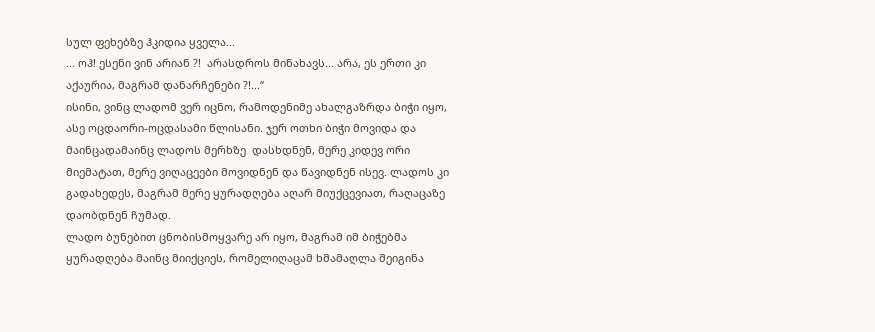სულ ფეხებზე ჰკიდია ყველა...
... ოჰ! ესენი ვინ არიან ?!  არასდროს მინახავს... არა, ეს ერთი კი აქაურია, მაგრამ დანარჩენები ?!...“
ისინი, ვინც ლადომ ვერ იცნო, რამოდენიმე ახალგაზრდა ბიჭი იყო, ასე ოცდაორი-ოცდასამი წლისანი. ჯერ ოთხი ბიჭი მოვიდა და  მაინცადამაინც ლადოს მერხზე  დასხდნენ, მერე კიდევ ორი მიემატათ, მერე ვიღაცეები მოვიდნენ და წავიდნენ ისევ. ლადოს კი გადახედეს, მაგრამ მერე ყურადღება აღარ მიუქცევიათ, რაღაცაზე დაობდნენ ჩუმად.
ლადო ბუნებით ცნობისმოყვარე არ იყო, მაგრამ იმ ბიჭებმა ყურადღება მაინც მიიქციეს, რომელიღაცამ ხმამაღლა შეიგინა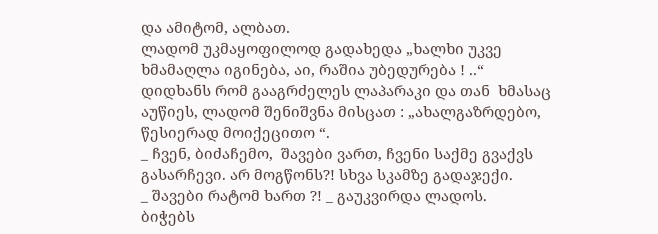და ამიტომ, ალბათ.
ლადომ უკმაყოფილოდ გადახედა „ხალხი უკვე ხმამაღლა იგინება, აი, რაშია უბედურება ! ..“
დიდხანს რომ გააგრძელეს ლაპარაკი და თან  ხმასაც აუწიეს, ლადომ შენიშვნა მისცათ : „ახალგაზრდებო, წესიერად მოიქეცითო “.
_ ჩვენ, ბიძაჩემო,  შავები ვართ, ჩვენი საქმე გვაქვს გასარჩევი. არ მოგწონს?! სხვა სკამზე გადაჯექი.
_ შავები რატომ ხართ ?! _ გაუკვირდა ლადოს.
ბიჭებს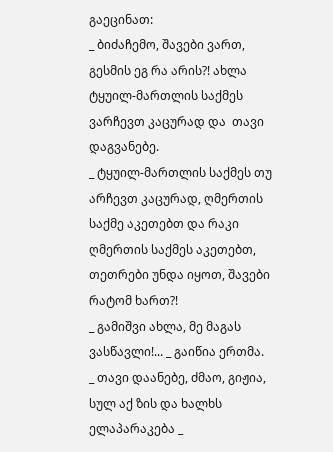გაეცინათ:
_ ბიძაჩემო, შავები ვართ, გესმის ეგ რა არის?! ახლა ტყუილ-მართლის საქმეს ვარჩევთ კაცურად და  თავი დაგვანებე.
_ ტყუილ-მართლის საქმეს თუ არჩევთ კაცურად, ღმერთის საქმე აკეთებთ და რაკი  ღმერთის საქმეს აკეთებთ, თეთრები უნდა იყოთ, შავები რატომ ხართ?!
_ გამიშვი ახლა, მე მაგას ვასწავლი!... _ გაიწია ერთმა.
_ თავი დაანებე, ძმაო, გიჟია, სულ აქ ზის და ხალხს ელაპარაკება _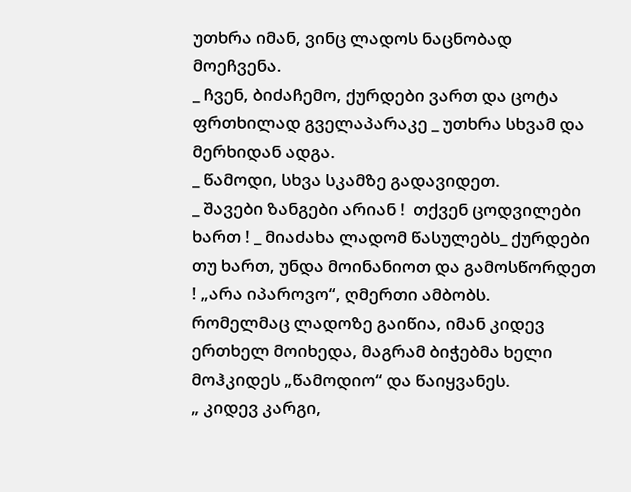უთხრა იმან, ვინც ლადოს ნაცნობად მოეჩვენა.
_ ჩვენ, ბიძაჩემო, ქურდები ვართ და ცოტა ფრთხილად გველაპარაკე _ უთხრა სხვამ და მერხიდან ადგა.
_ წამოდი, სხვა სკამზე გადავიდეთ.
_ შავები ზანგები არიან !  თქვენ ცოდვილები ხართ ! _ მიაძახა ლადომ წასულებს_ ქურდები თუ ხართ, უნდა მოინანიოთ და გამოსწორდეთ ! „არა იპაროვო“, ღმერთი ამბობს.
რომელმაც ლადოზე გაიწია, იმან კიდევ ერთხელ მოიხედა, მაგრამ ბიჭებმა ხელი მოჰკიდეს „წამოდიო“ და წაიყვანეს.
„ კიდევ კარგი,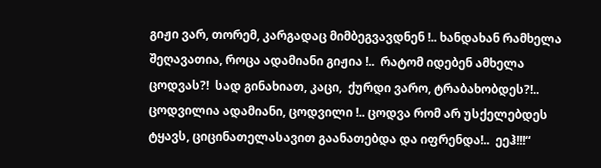გიჟი ვარ, თორემ, კარგადაც მიმბეგვავდნენ !.. ხანდახან რამხელა შეღავათია, როცა ადამიანი გიჟია !..  რატომ იდებენ ამხელა ცოდვას?!  სად გინახიათ, კაცი,  ქურდი ვარო, ტრაბახობდეს?!.. ცოდვილია ადამიანი, ცოდვილი !.. ცოდვა რომ არ უსქელებდეს ტყავს, ციცინათელასავით გაანათებდა და იფრენდა!..  ეეჰ!!!“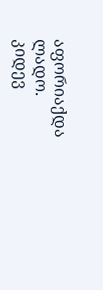აფორიაქდა ლადო.
კიდევ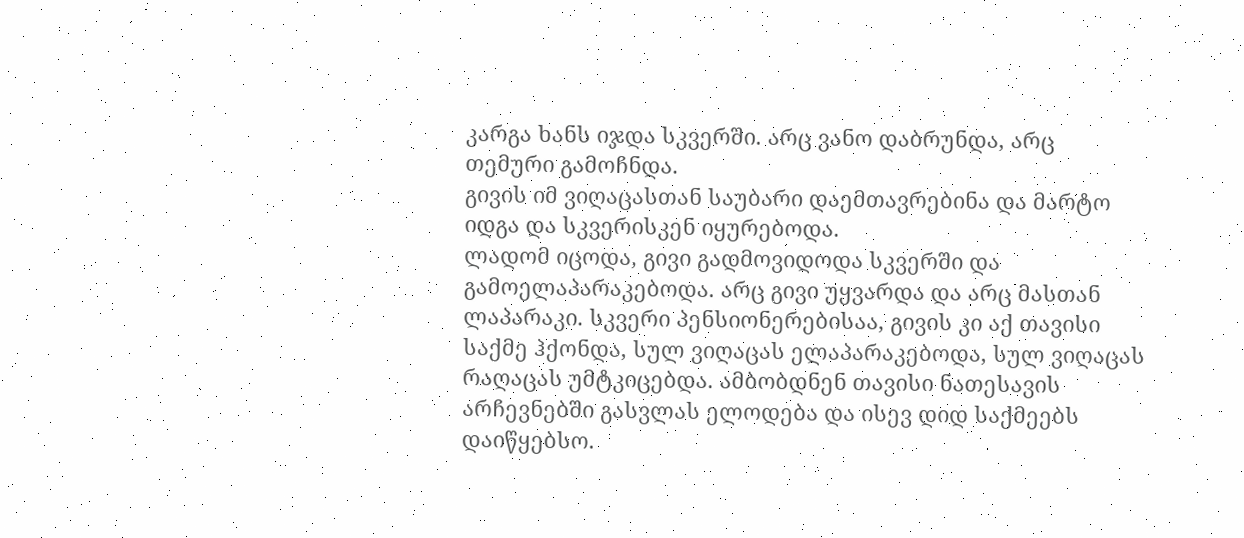კარგა ხანს იჯდა სკვერში. არც ვანო დაბრუნდა, არც თემური გამოჩნდა.
გივის იმ ვიღაცასთან საუბარი დაემთავრებინა და მარტო იდგა და სკვერისკენ იყურებოდა.
ლადომ იცოდა, გივი გადმოვიდოდა სკვერში და გამოელაპარაკებოდა. არც გივი უყვარდა და არც მასთან ლაპარაკი. სკვერი პენსიონერებისაა, გივის კი აქ თავისი საქმე ჰქონდა, სულ ვიღაცას ელაპარაკებოდა, სულ ვიღაცას რაღაცას უმტკიცებდა. ამბობდნენ თავისი ნათესავის არჩევნებში გასვლას ელოდება და ისევ დიდ საქმეებს დაიწყებსო.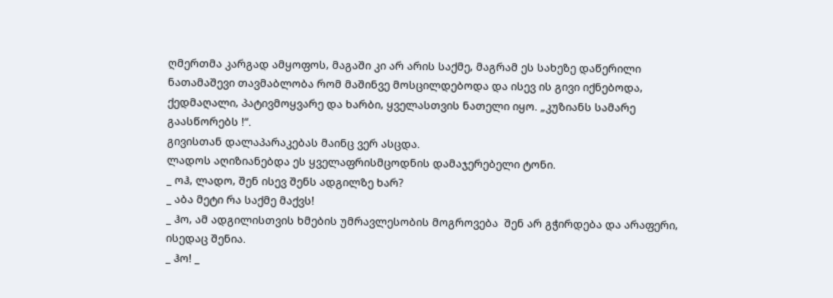ღმერთმა კარგად ამყოფოს, მაგაში კი არ არის საქმე, მაგრამ ეს სახეზე დაწერილი ნათამაშევი თავმაბლობა რომ მაშინვე მოსცილდებოდა და ისევ ის გივი იქნებოდა, ქედმაღალი, პატივმოყვარე და ხარბი, ყველასთვის ნათელი იყო. „კუზიანს სამარე გაასწორებს !“.
გივისთან დალაპარაკებას მაინც ვერ ასცდა.
ლადოს აღიზიანებდა ეს ყველაფრისმცოდნის დამაჯერებელი ტონი.
_ ოჰ, ლადო, შენ ისევ შენს ადგილზე ხარ?
_ აბა მეტი რა საქმე მაქვს!
_ ჰო, ამ ადგილისთვის ხმების უმრავლესობის მოგროვება  შენ არ გჭირდება და არაფერი, ისედაც შენია.
_ ჰო! _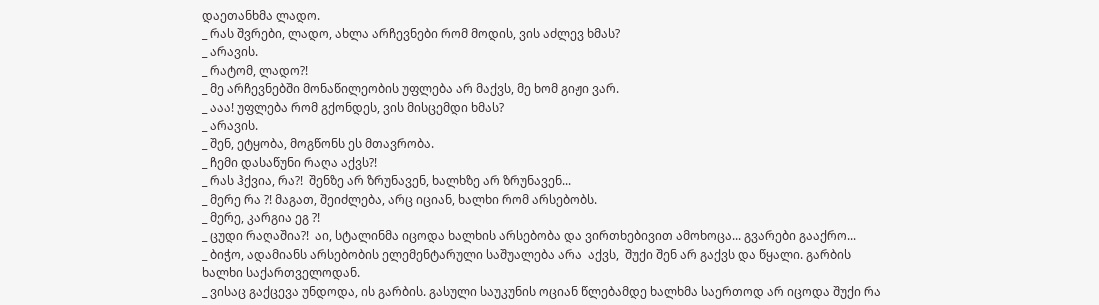დაეთანხმა ლადო.
_ რას შვრები, ლადო, ახლა არჩევნები რომ მოდის, ვის აძლევ ხმას?
_ არავის.
_ რატომ, ლადო?!
_ მე არჩევნებში მონაწილეობის უფლება არ მაქვს, მე ხომ გიჟი ვარ.
_ ააა! უფლება რომ გქონდეს, ვის მისცემდი ხმას?
_ არავის.
_ შენ, ეტყობა, მოგწონს ეს მთავრობა.
_ ჩემი დასაწუნი რაღა აქვს?!
_ რას ჰქვია, რა?!  შენზე არ ზრუნავენ, ხალხზე არ ზრუნავენ...
_ მერე რა ?! მაგათ, შეიძლება, არც იციან, ხალხი რომ არსებობს.
_ მერე, კარგია ეგ ?!
_ ცუდი რაღაშია?!  აი, სტალინმა იცოდა ხალხის არსებობა და ვირთხებივით ამოხოცა... გვარები გააქრო...
_ ბიჭო, ადამიანს არსებობის ელემენტარული საშუალება არა  აქვს,  შუქი შენ არ გაქვს და წყალი. გარბის ხალხი საქართველოდან.
_ ვისაც გაქცევა უნდოდა, ის გარბის. გასული საუკუნის ოციან წლებამდე ხალხმა საერთოდ არ იცოდა შუქი რა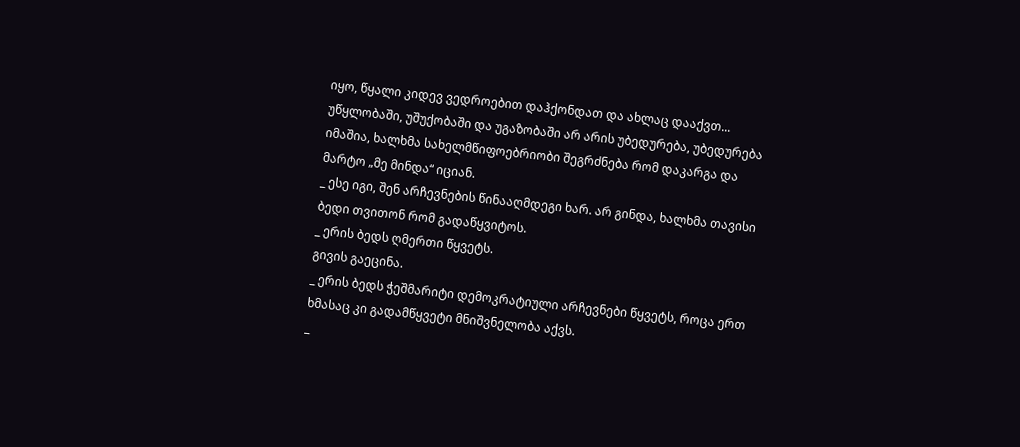იყო, წყალი კიდევ ვედროებით დაჰქონდათ და ახლაც დააქვთ... უწყლობაში, უშუქობაში და უგაზობაში არ არის უბედურება, უბედურება იმაშია, ხალხმა სახელმწიფოებრიობი შეგრძნება რომ დაკარგა და  მარტო „მე მინდა“ იციან.
_ ესე იგი, შენ არჩევნების წინააღმდეგი ხარ. არ გინდა, ხალხმა თავისი ბედი თვითონ რომ გადაწყვიტოს.
_ ერის ბედს ღმერთი წყვეტს.
გივის გაეცინა.
_ ერის ბედს ჭეშმარიტი დემოკრატიული არჩევნები წყვეტს, როცა ერთ ხმასაც კი გადამწყვეტი მნიშვნელობა აქვს.
_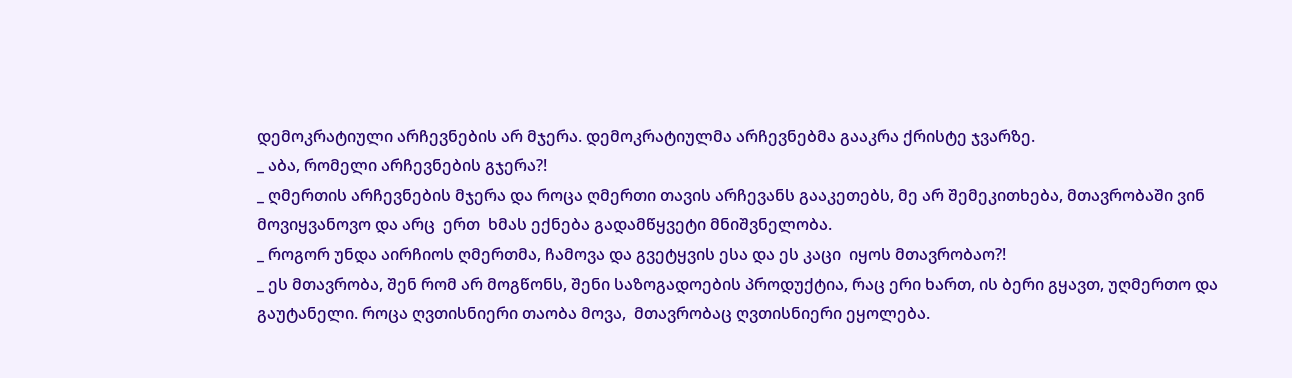დემოკრატიული არჩევნების არ მჯერა. დემოკრატიულმა არჩევნებმა გააკრა ქრისტე ჯვარზე.
_ აბა, რომელი არჩევნების გჯერა?!
_ ღმერთის არჩევნების მჯერა და როცა ღმერთი თავის არჩევანს გააკეთებს, მე არ შემეკითხება, მთავრობაში ვინ მოვიყვანოვო და არც  ერთ  ხმას ექნება გადამწყვეტი მნიშვნელობა.
_ როგორ უნდა აირჩიოს ღმერთმა, ჩამოვა და გვეტყვის ესა და ეს კაცი  იყოს მთავრობაო?!
_ ეს მთავრობა, შენ რომ არ მოგწონს, შენი საზოგადოების პროდუქტია, რაც ერი ხართ, ის ბერი გყავთ, უღმერთო და  გაუტანელი. როცა ღვთისნიერი თაობა მოვა,  მთავრობაც ღვთისნიერი ეყოლება.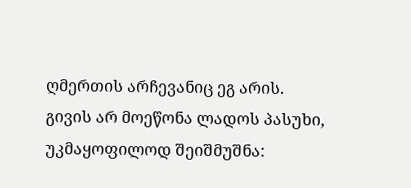ღმერთის არჩევანიც ეგ არის.
გივის არ მოეწონა ლადოს პასუხი, უკმაყოფილოდ შეიშმუშნა: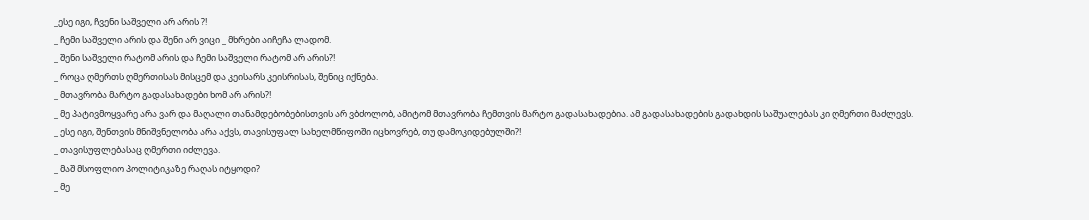_ესე იგი, ჩვენი საშველი არ არის ?!
_ ჩემი საშველი არის და შენი არ ვიცი _ მხრები აიჩეჩა ლადომ.
_ შენი საშველი რატომ არის და ჩემი საშველი რატომ არ არის?!
_ როცა ღმერთს ღმერთისას მისცემ და კეისარს კეისრისას, შენიც იქნება.
_ მთავრობა მარტო გადასახადები ხომ არ არის?!
_ მე პატივმოყვარე არა ვარ და მაღალი თანამდებობებისთვის არ ვბძოლობ, ამიტომ მთავრობა ჩემთვის მარტო გადასახადებია. ამ გადასახადების გადახდის საშუალებას კი ღმერთი მაძლევს.
_ ესე იგი, შენთვის მნიშვნელობა არა აქვს, თავისუფალ სახელმწიფოში იცხოვრებ, თუ დამოკიდებულში?!
_ თავისუფლებასაც ღმერთი იძლევა.
_ მაშ მსოფლიო პოლიტიკაზე რაღას იტყოდი?
_ მე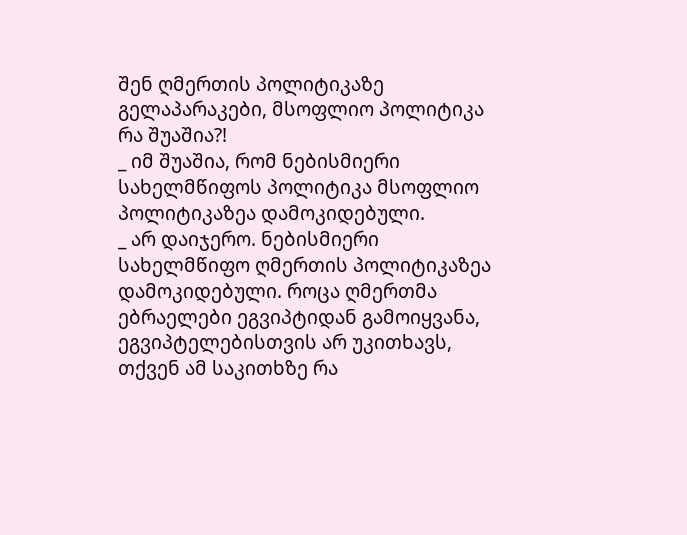შენ ღმერთის პოლიტიკაზე გელაპარაკები, მსოფლიო პოლიტიკა რა შუაშია?!
_ იმ შუაშია, რომ ნებისმიერი სახელმწიფოს პოლიტიკა მსოფლიო პოლიტიკაზეა დამოკიდებული.
_ არ დაიჯერო. ნებისმიერი სახელმწიფო ღმერთის პოლიტიკაზეა დამოკიდებული. როცა ღმერთმა ებრაელები ეგვიპტიდან გამოიყვანა, ეგვიპტელებისთვის არ უკითხავს, თქვენ ამ საკითხზე რა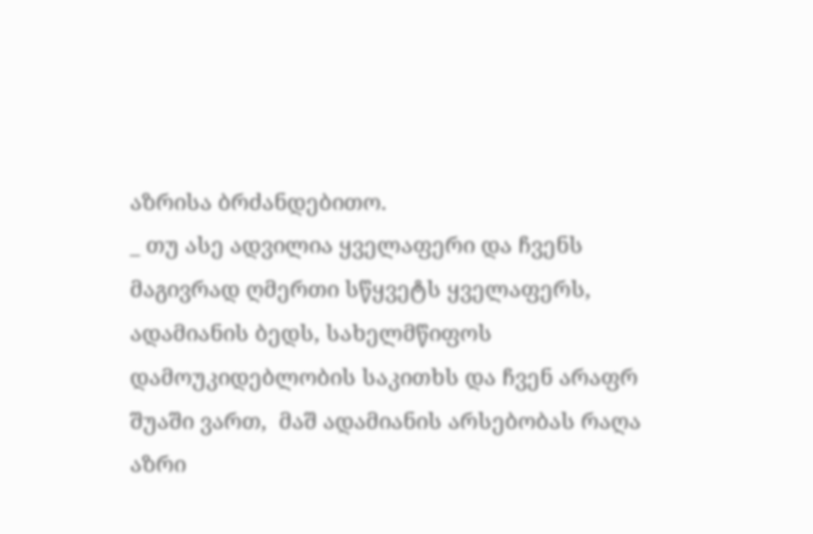აზრისა ბრძანდებითო.
_ თუ ასე ადვილია ყველაფერი და ჩვენს მაგივრად ღმერთი სწყვეტს ყველაფერს, ადამიანის ბედს, სახელმწიფოს დამოუკიდებლობის საკითხს და ჩვენ არაფრ შუაში ვართ,  მაშ ადამიანის არსებობას რაღა აზრი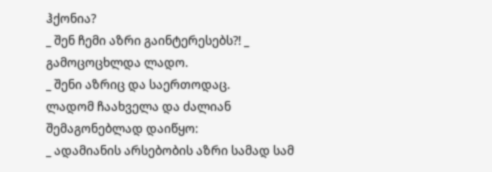ჰქონია?
_ შენ ჩემი აზრი გაინტერესებს?! _ გამოცოცხლდა ლადო.
_ შენი აზრიც და საერთოდაც.
ლადომ ჩაახველა და ძალიან შემაგონებლად დაიწყო:
_ ადამიანის არსებობის აზრი სამად სამ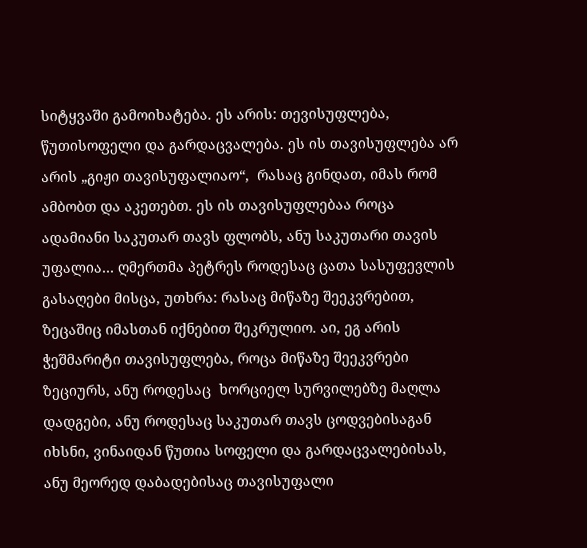სიტყვაში გამოიხატება. ეს არის: თევისუფლება, წუთისოფელი და გარდაცვალება. ეს ის თავისუფლება არ არის „გიჟი თავისუფალიაო“,  რასაც გინდათ, იმას რომ ამბობთ და აკეთებთ. ეს ის თავისუფლებაა როცა ადამიანი საკუთარ თავს ფლობს, ანუ საკუთარი თავის უფალია… ღმერთმა პეტრეს როდესაც ცათა სასუფევლის გასაღები მისცა, უთხრა: რასაც მიწაზე შეეკვრებით, ზეცაშიც იმასთან იქნებით შეკრულიო. აი, ეგ არის ჭეშმარიტი თავისუფლება, როცა მიწაზე შეეკვრები ზეციურს, ანუ როდესაც  ხორციელ სურვილებზე მაღლა დადგები, ანუ როდესაც საკუთარ თავს ცოდვებისაგან იხსნი, ვინაიდან წუთია სოფელი და გარდაცვალებისას, ანუ მეორედ დაბადებისაც თავისუფალი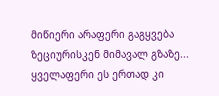მიწიერი არაფერი გაგყვება ზეციურისკენ მიმავალ გზაზე... ყველაფერი ეს ერთად კი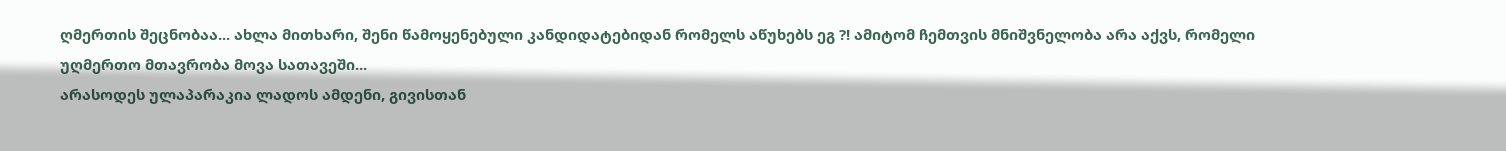ღმერთის შეცნობაა... ახლა მითხარი, შენი წამოყენებული კანდიდატებიდან რომელს აწუხებს ეგ ?! ამიტომ ჩემთვის მნიშვნელობა არა აქვს, რომელი უღმერთო მთავრობა მოვა სათავეში...
არასოდეს ულაპარაკია ლადოს ამდენი, გივისთან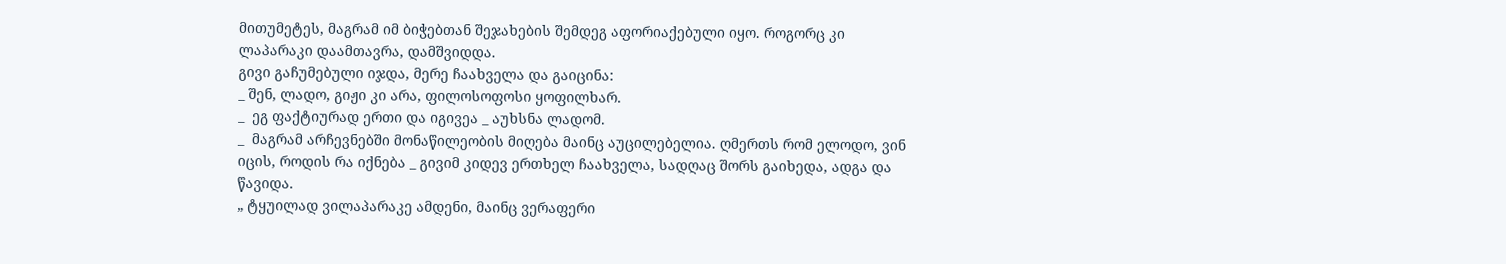მითუმეტეს, მაგრამ იმ ბიჭებთან შეჯახების შემდეგ აფორიაქებული იყო. როგორც კი ლაპარაკი დაამთავრა, დამშვიდდა.
გივი გაჩუმებული იჯდა, მერე ჩაახველა და გაიცინა:
_ შენ, ლადო, გიჟი კი არა, ფილოსოფოსი ყოფილხარ.
_  ეგ ფაქტიურად ერთი და იგივეა _ აუხსნა ლადომ.
_  მაგრამ არჩევნებში მონაწილეობის მიღება მაინც აუცილებელია. ღმერთს რომ ელოდო, ვინ იცის, როდის რა იქნება _ გივიმ კიდევ ერთხელ ჩაახველა, სადღაც შორს გაიხედა, ადგა და წავიდა.
„ ტყუილად ვილაპარაკე ამდენი, მაინც ვერაფერი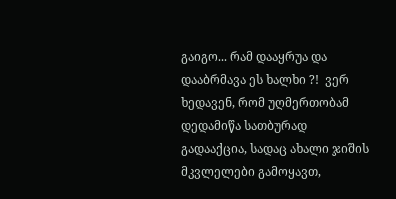გაიგო... რამ დააყრუა და დააბრმავა ეს ხალხი ?!  ვერ ხედავენ, რომ უღმერთობამ დედამიწა სათბურად გადააქცია, სადაც ახალი ჯიშის მკვლელები გამოყავთ,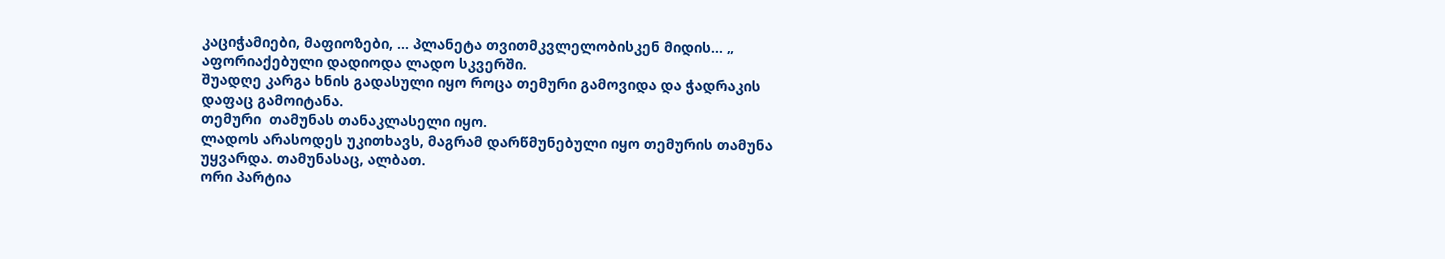კაციჭამიები, მაფიოზები, ... პლანეტა თვითმკვლელობისკენ მიდის... „
აფორიაქებული დადიოდა ლადო სკვერში.
შუადღე კარგა ხნის გადასული იყო როცა თემური გამოვიდა და ჭადრაკის დაფაც გამოიტანა.
თემური  თამუნას თანაკლასელი იყო.
ლადოს არასოდეს უკითხავს, მაგრამ დარწმუნებული იყო თემურის თამუნა უყვარდა. თამუნასაც, ალბათ.
ორი პარტია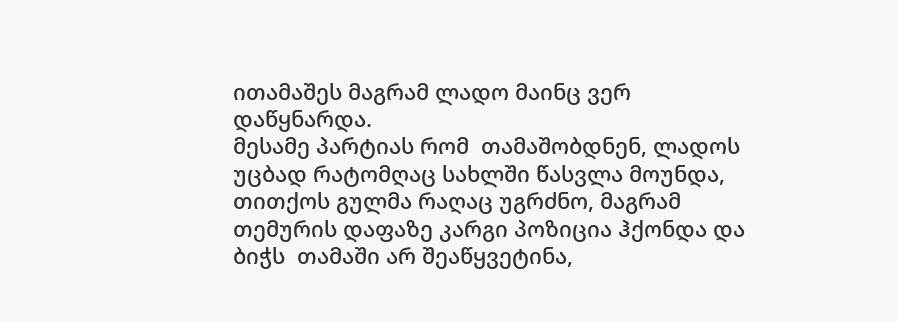ითამაშეს მაგრამ ლადო მაინც ვერ დაწყნარდა.
მესამე პარტიას რომ  თამაშობდნენ, ლადოს უცბად რატომღაც სახლში წასვლა მოუნდა, თითქოს გულმა რაღაც უგრძნო, მაგრამ თემურის დაფაზე კარგი პოზიცია ჰქონდა და ბიჭს  თამაში არ შეაწყვეტინა,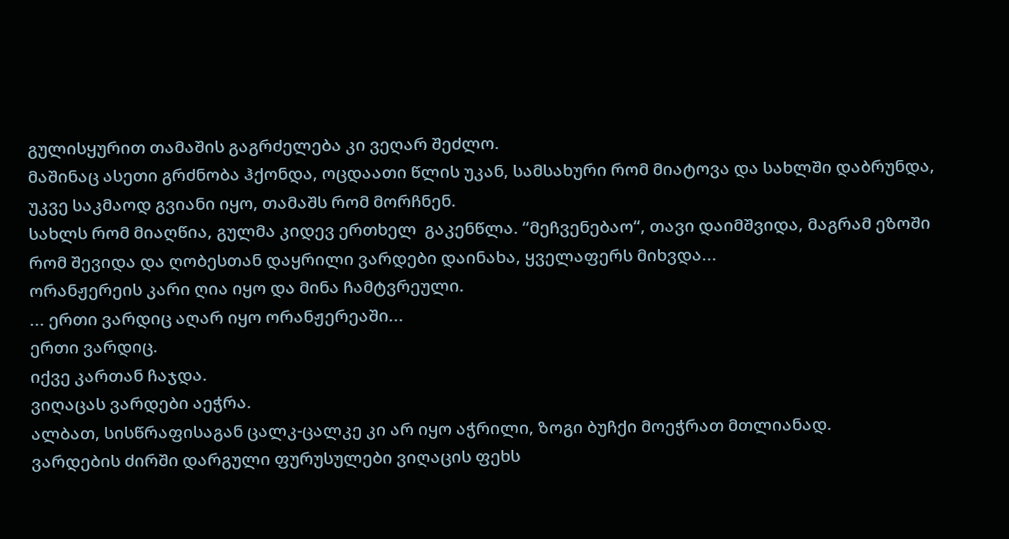გულისყურით თამაშის გაგრძელება კი ვეღარ შეძლო.
მაშინაც ასეთი გრძნობა ჰქონდა, ოცდაათი წლის უკან, სამსახური რომ მიატოვა და სახლში დაბრუნდა,
უკვე საკმაოდ გვიანი იყო, თამაშს რომ მორჩნენ.
სახლს რომ მიაღწია, გულმა კიდევ ერთხელ  გაკენწლა. “მეჩვენებაო“, თავი დაიმშვიდა, მაგრამ ეზოში რომ შევიდა და ღობესთან დაყრილი ვარდები დაინახა, ყველაფერს მიხვდა...
ორანჟერეის კარი ღია იყო და მინა ჩამტვრეული.
... ერთი ვარდიც აღარ იყო ორანჟერეაში...
ერთი ვარდიც.
იქვე კართან ჩაჯდა.
ვიღაცას ვარდები აეჭრა.
ალბათ, სისწრაფისაგან ცალკ-ცალკე კი არ იყო აჭრილი, ზოგი ბუჩქი მოეჭრათ მთლიანად.
ვარდების ძირში დარგული ფურუსულები ვიღაცის ფეხს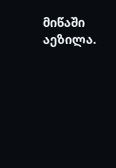მიწაში აეზილა.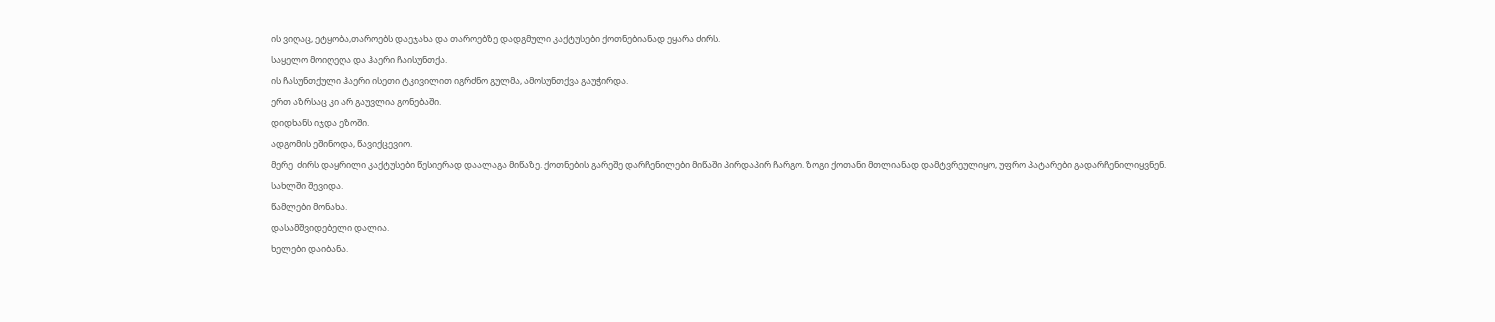ის ვიღაც, ეტყობა,თაროებს დაეჯახა და თაროებზე დადგმული კაქტუსები ქოთნებიანად ეყარა ძირს.
საყელო მოიღეღა და ჰაერი ჩაისუნთქა.
ის ჩასუნთქული ჰაერი ისეთი ტკივილით იგრძნო გულმა, ამოსუნთქვა გაუჭირდა.
ერთ აზრსაც კი არ გაუვლია გონებაში.
დიდხანს იჯდა ეზოში.
ადგომის ეშინოდა, წავიქცევიო.
მერე  ძირს დაყრილი კაქტუსები წესიერად დაალაგა მიწაზე. ქოთნების გარეშე დარჩენილები მიწაში პირდაპირ ჩარგო. ზოგი ქოთანი მთლიანად დამტვრეულიყო, უფრო პატარები გადარჩენილიყვნენ.
სახლში შევიდა.
წამლები მონახა.
დასამშვიდებელი დალია.
ხელები დაიბანა.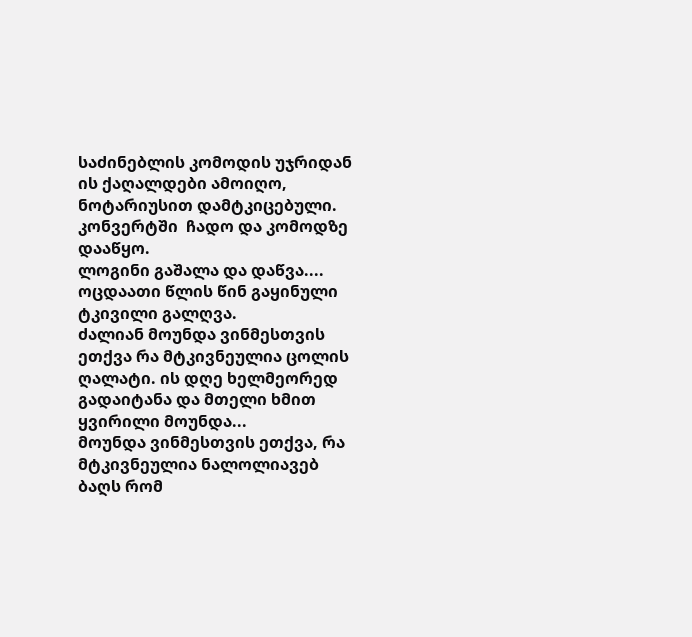საძინებლის კომოდის უჯრიდან ის ქაღალდები ამოიღო, ნოტარიუსით დამტკიცებული. კონვერტში  ჩადო და კომოდზე დააწყო.
ლოგინი გაშალა და დაწვა....
ოცდაათი წლის წინ გაყინული ტკივილი გალღვა.
ძალიან მოუნდა ვინმესთვის ეთქვა რა მტკივნეულია ცოლის ღალატი. ის დღე ხელმეორედ გადაიტანა და მთელი ხმით ყვირილი მოუნდა...
მოუნდა ვინმესთვის ეთქვა, რა მტკივნეულია ნალოლიავებ  ბაღს რომ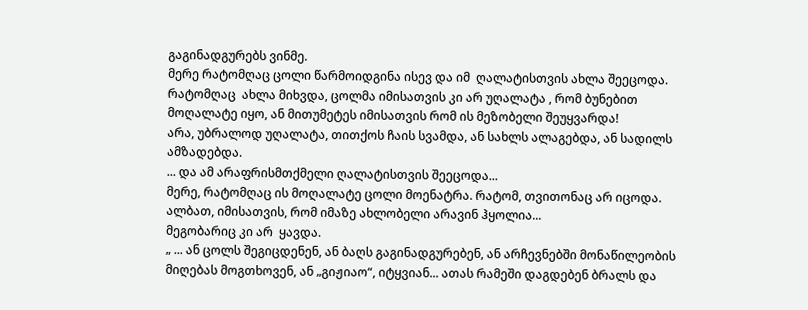გაგინადგურებს ვინმე.
მერე რატომღაც ცოლი წარმოიდგინა ისევ და იმ  ღალატისთვის ახლა შეეცოდა. რატომღაც  ახლა მიხვდა, ცოლმა იმისათვის კი არ უღალატა , რომ ბუნებით მოღალატე იყო, ან მითუმეტეს იმისათვის რომ ის მეზობელი შეუყვარდა!
არა, უბრალოდ უღალატა, თითქოს ჩაის სვამდა, ან სახლს ალაგებდა, ან სადილს ამზადებდა.
... და ამ არაფრისმთქმელი ღალატისთვის შეეცოდა...
მერე, რატომღაც ის მოღალატე ცოლი მოენატრა. რატომ, თვითონაც არ იცოდა. ალბათ, იმისათვის, რომ იმაზე ახლობელი არავინ ჰყოლია...
მეგობარიც კი არ  ყავდა.
„ ... ან ცოლს შეგიცდენენ, ან ბაღს გაგინადგურებენ, ან არჩევნებში მონაწილეობის მიღებას მოგთხოვენ, ან „გიჟიაო“, იტყვიან... ათას რამეში დაგდებენ ბრალს და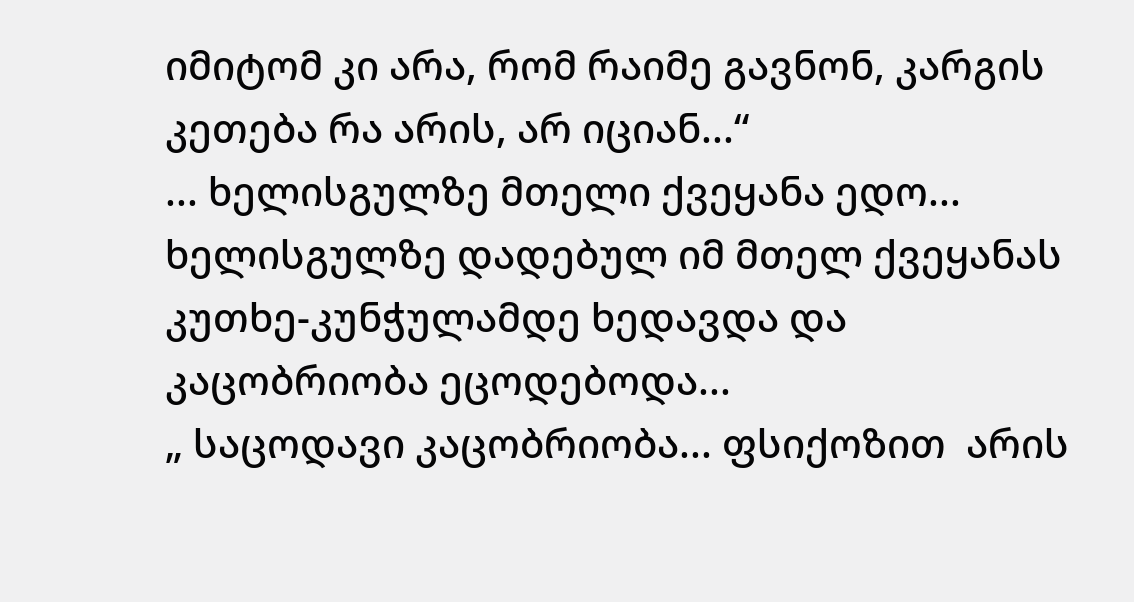იმიტომ კი არა, რომ რაიმე გავნონ, კარგის კეთება რა არის, არ იციან...“
... ხელისგულზე მთელი ქვეყანა ედო...
ხელისგულზე დადებულ იმ მთელ ქვეყანას კუთხე-კუნჭულამდე ხედავდა და კაცობრიობა ეცოდებოდა...
„ საცოდავი კაცობრიობა... ფსიქოზით  არის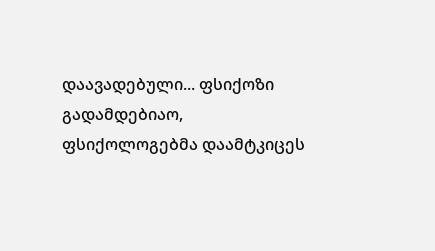დაავადებული... ფსიქოზი გადამდებიაო, ფსიქოლოგებმა დაამტკიცეს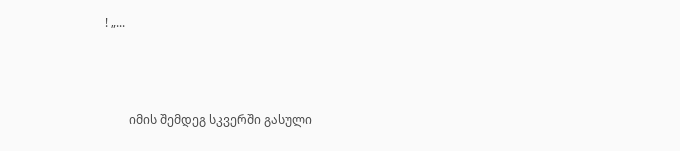! „...



        იმის შემდეგ სკვერში გასული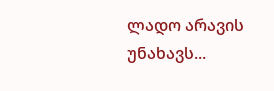ლადო არავის უნახავს...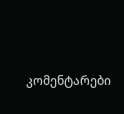კომენტარები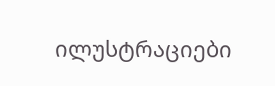ილუსტრაციები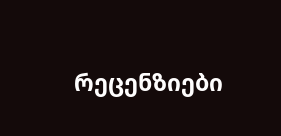რეცენზიები